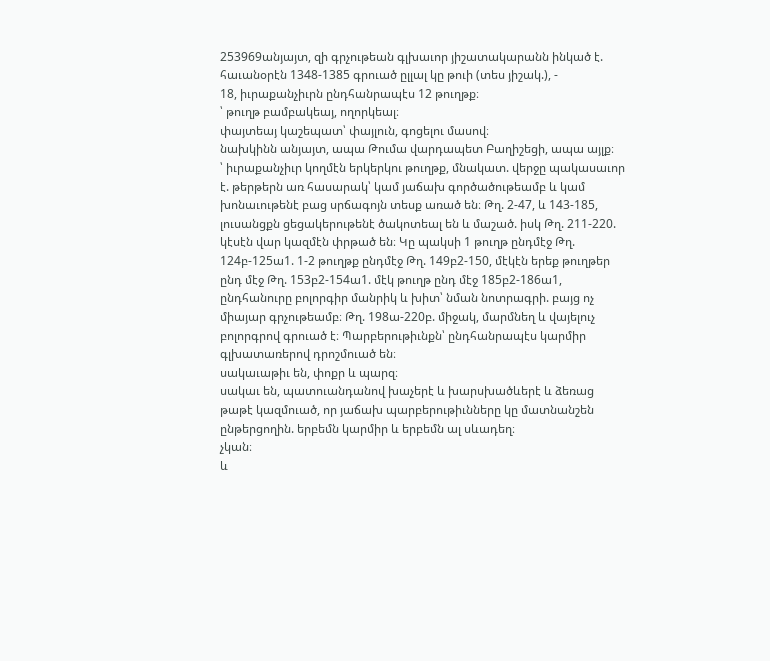253969անյայտ, զի գրչութեան գլխաւոր յիշատակարանն ինկած է. հաւանօրէն 1348-1385 գրուած ըլլալ կը թուի (տես յիշակ.), -
18, իւրաքանչիւրն ընդհանրապէս 12 թուղթք։
՝ թուղթ բամբակեայ, ողորկեալ։
փայտեայ կաշեպատ՝ փայլուն, գոցելու մասով։
նախկինն անյայտ, ապա Թումա վարդապետ Բաղիշեցի, ապա այլք։
՝ իւրաքանչիւր կողմէն երկերկու թուղթք, մնակատ. վերջը պակասաւոր է. թերթերն առ հասարակ՝ կամ յաճախ գործածութեամբ և կամ խոնաւութենէ բաց սրճագոյն տեսք առած են։ Թղ. 2-47, և 143-185, լուսանցքն ցեցակերութենէ ծակոտեալ են և մաշած. իսկ Թղ. 211-220. կէսէն վար կազմէն փրթած են։ Կը պակսի 1 թուղթ ընդմէջ Թղ. 124բ-125ա1. 1-2 թուղթք ընդմէջ Թղ. 149բ2-150, մէկէն երեք թուղթեր ընդ մէջ Թղ. 153բ2-154ա1. մէկ թուղթ ընդ մէջ 185բ2-186ա1, ընդհանուրը բոլորգիր մանրիկ և խիտ՝ նման նոտրագրի. բայց ոչ միայար գրչութեամբ։ Թղ. 198ա-220բ. միջակ, մարմնեղ և վայելուչ բոլորգրով գրուած է։ Պարբերութիւնքն՝ ընդհանրապէս կարմիր գլխատառերով դրոշմուած են։
սակաւաթիւ են, փոքր և պարզ։
սակաւ են, պատուանդանով խաչերէ և խարսխածևերէ և ձեռաց թաթէ կազմուած, որ յաճախ պարբերութիւնները կը մատնանշեն ընթերցողին. երբեմն կարմիր և երբեմն ալ սևադեղ։
չկան։
և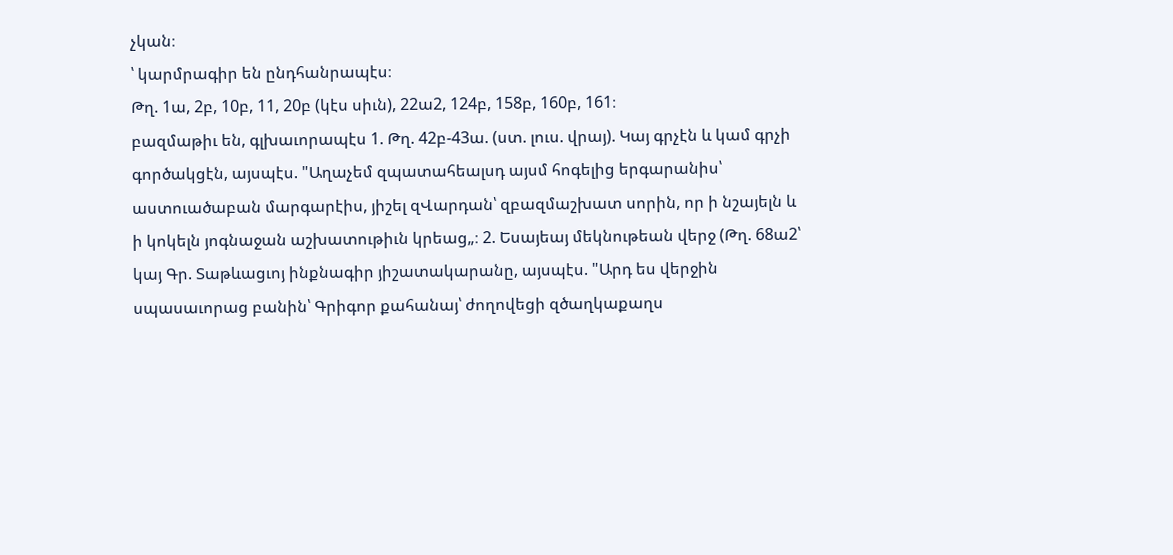չկան։
՝ կարմրագիր են ընդհանրապէս։
Թղ. 1ա, 2բ, 10բ, 11, 20բ (կէս սիւն), 22ա2, 124բ, 158բ, 160բ, 161։
բազմաթիւ են, գլխաւորապէս 1. Թղ. 42բ-43ա. (ստ. լուս. վրայ). Կայ գրչէն և կամ գրչի գործակցէն, այսպէս. "Աղաչեմ զպատահեալսդ այսմ հոգելից երգարանիս՝ աստուածաբան մարգարէիս, յիշել զՎարդան՝ զբազմաշխատ սորին, որ ի նշայելն և ի կոկելն յոգնաջան աշխատութիւն կրեաց„։ 2. Եսայեայ մեկնութեան վերջ (Թղ. 68ա2՝ կայ Գր. Տաթևացւոյ ինքնագիր յիշատակարանը, այսպէս. "Արդ ես վերջին սպասաւորաց բանին՝ Գրիգոր քահանայ՝ ժողովեցի զծաղկաքաղս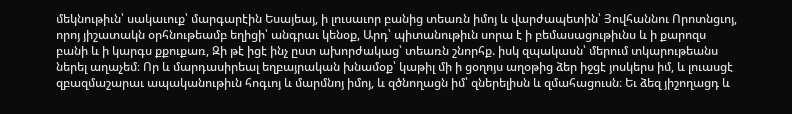մեկնութիւն՝ սակաւուք՝ մարգարէին Եսայեայ, ի լուսաւոր բանից տեառն իմոյ և վարժապետին՝ Յովհաննու Որոտնցւոյ, որոյ յիշատակն օրհնութեամբ եղիցի՝ անգրաւ կենօք, Արդ՝ պիտանութիւն սորա է ի բեմասացութիւնս և ի քարոզս բանի և ի կարգս քքուքառ, Զի թէ իցէ ինչ ըստ ախորժակաց՝ տեառն շնորհք. իսկ զպակասն՝ մերում տկարութեանս ներել աղաչեմ։ Որ և մարդասիրեալ եղբայրական խնամօք՝ կաթիլ մի ի ցօղոյս աղօթից ձեր իջցէ յոսկերս իմ, և լուասցէ զբազմաշարաւ ապականութիւն հոգւոյ և մարմնոյ իմոյ, և զծնողացն իմ՝ զներելիսն և զմահացուսն։ Եւ ձեզ յիշողացդ և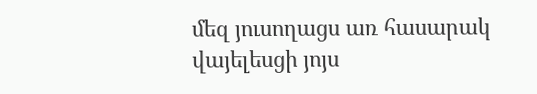մեզ յուսողացս առ հասարակ վայելեսցի յոյս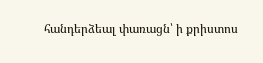հանդերձեալ փառացն՝ ի քրիստոս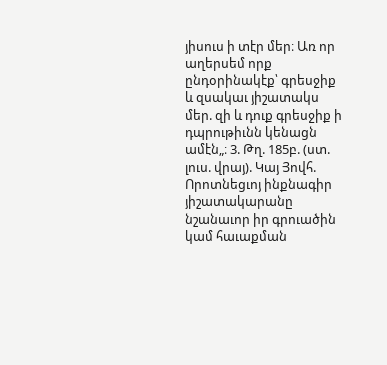յիսուս ի տէր մեր։ Առ որ աղերսեմ որք ընդօրինակէք՝ գրեսջիք և զսակաւ յիշատակս մեր. զի և դուք գրեսջիք ի դպրութիւնն կենացն ամէն„։ 3. Թղ. 185բ. (ստ. լուս. վրայ). Կայ Յովհ. Որոտնեցւոյ ինքնագիր յիշատակարանը նշանաւոր իր գրուածին կամ հաւաքման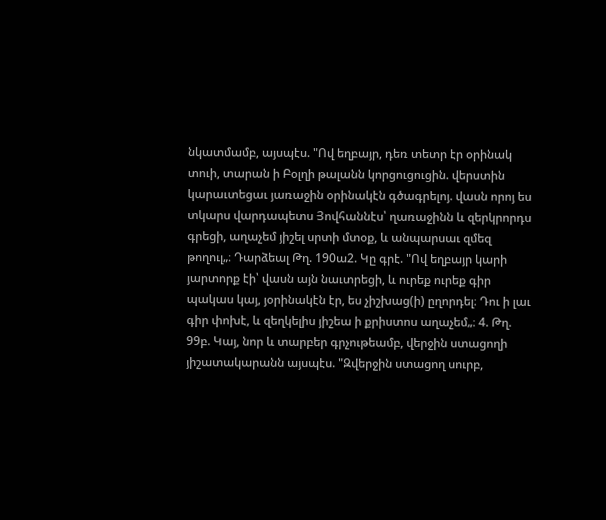նկատմամբ, այսպէս. "Ով եղբայր, դեռ տետր էր օրինակ տուի, տարան ի Բօլղի թալանն կորցուցուցին. վերստին կարաւտեցաւ յառաջին օրինակէն գծագրելոյ. վասն որոյ ես տկարս վարդապետս Յովհաննէս՝ ղառաջինն և զերկրորդս գրեցի, աղաչեմ յիշել սրտի մտօք, և անպարսաւ զմեզ թողուլ„։ Դարձեալ Թղ. 190ա2. Կը գրէ. "Ով եղբայր կարի յարտորք էի՝ վասն այն նաւտրեցի, և ուրեք ուրեք գիր պակաս կայ, յօրինակէն էր, ես չիշխաց(ի) ըղորդել։ Դու ի լաւ գիր փոխէ, և զեղկելիս յիշեա ի քրիստոս աղաչեմ„։ 4. Թղ. 99բ. Կայ, նոր և տարբեր գրչութեամբ, վերջին ստացողի յիշատակարանն այսպէս. "Զվերջին ստացող սուրբ,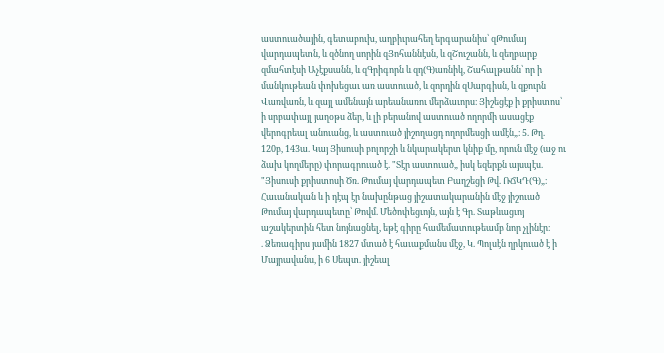աստուածային, գետաբուխ, աղբիւրահեղ երգարանիս՝ զԹումայ վարդապետն, և զծնող սորին զՅոհաննէսն, և զՇուշանն, և զեղբարք զմահտէսի Աչէքսանն, և զԳրիգորն և զդ(Գ)առնիկ, Շահալթանն՝ որ ի մանկութեան փոխեցաւ առ աստուած, և զորդին զՍարգիսն, և զքուրն Վառվառն, և զայլ ամենայն արեանառու մերձաւորս։ Յիշեցէք ի քրիստոս՝ ի սրբափայլ յաղօթս ձեր, և լի բերանով աստուած ողորմի ասացէք վերոգրեալ անուանց, և աստուած յիշողացդ ողորմեսցի ամէն„։ 5. Թղ. 120բ, 143ա. Կայ Յիսուսի բոլորշի և նկարակերտ կնիք մը, որուն մէջ (աջ ու ձախ կողմերը) փորագրուած է. "Տէր աստուած„ իսկ եզերքն այսպէս. "Յիսուսի քրիստոսի Ծռ. Թումայ վարդապետ Բաղշեցի Թվ. ՌՃԿԴ(Գ)„։ Հաւանական և ի դէպ էր նախընթաց յիշատակարանին մէջ յիշուած Թումայ վարդապետը՝ Թովմ. Մեծոփեցւոյն, այն է Գր. Տաթևացւոյ աշակերտին հետ նոյնացնել, եթէ գիրը համեմատութեամբ նոր չլինէր։
. Ձեռագիրս յամին 1827 մտած է հաւաքմանս մէջ, Կ. Պոլսէն ղրկուած է ի Մայրավանս, ի 6 Սեպտ. յիշեալ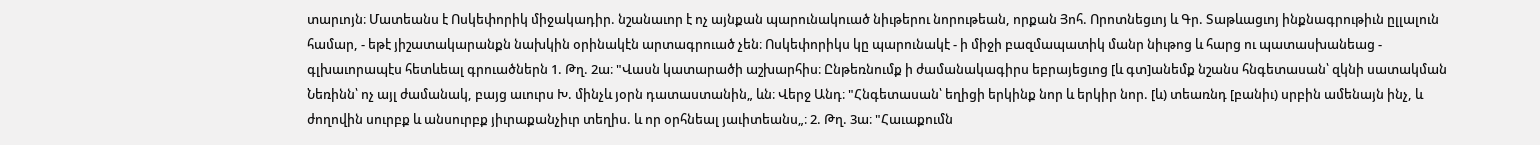տարւոյն։ Մատեանս է Ոսկեփորիկ միջակադիր. նշանաւոր է ոչ այնքան պարունակուած նիւթերու նորութեան, որքան Յոհ. Որոտնեցւոյ և Գր. Տաթևացւոյ ինքնագրութիւն ըլլալուն համար, - եթէ յիշատակարանքն նախկին օրինակէն արտագրուած չեն։ Ոսկեփորիկս կը պարունակէ - ի միջի բազմապատիկ մանր նիւթոց և հարց ու պատասխանեաց - գլխաւորապէս հետևեալ գրուածներն 1. Թղ. 2ա։ "Վասն կատարածի աշխարհիս։ Ընթեռնումք ի ժամանակագիրս եբրայեցւոց [և գտ]անեմք նշանս հնգետասան՝ զկնի սատակման Նեռինն՝ ոչ այլ ժամանակ, բայց աւուրս Խ. մինչև յօրն դատաստանին„ ևն։ Վերջ Անդ։ "Հնգետասան՝ եղիցի երկինք նոր և երկիր նոր. [և) տեառնդ [բանիւ) սրբին ամենայն ինչ, և ժողովին սուրբք և անսուրբք յիւրաքանչիւր տեղիս. և որ օրհնեալ յաւիտեանս„։ 2. Թղ. 3ա։ "Հաւաքումն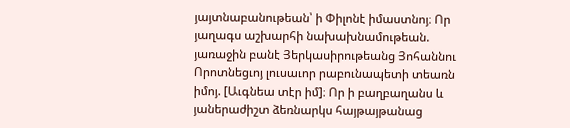յայտնաբանութեան՝ ի Փիլոնէ իմաստնոյ։ Որ յաղագս աշխարհի նախախնամութեան. յառաջին բանէ Յերկասիրութեանց Յոհաննու Որոտնեցւոյ լուսաւոր րաբունապետի տեառն իմոյ. [Աւգնեա տէր իմ]։ Որ ի բաղբաղանս և յաներաժիշտ ձեռնարկս հայթայթանաց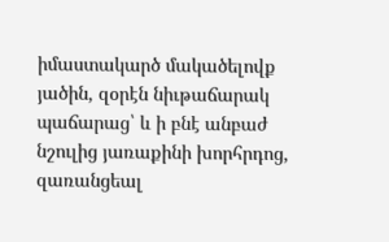իմաստակարծ մակածելովք յածին, զօրէն նիւթաճարակ պաճարաց՝ և ի բնէ անբաժ նշուլից յառաքինի խորհրդոց, զառանցեալ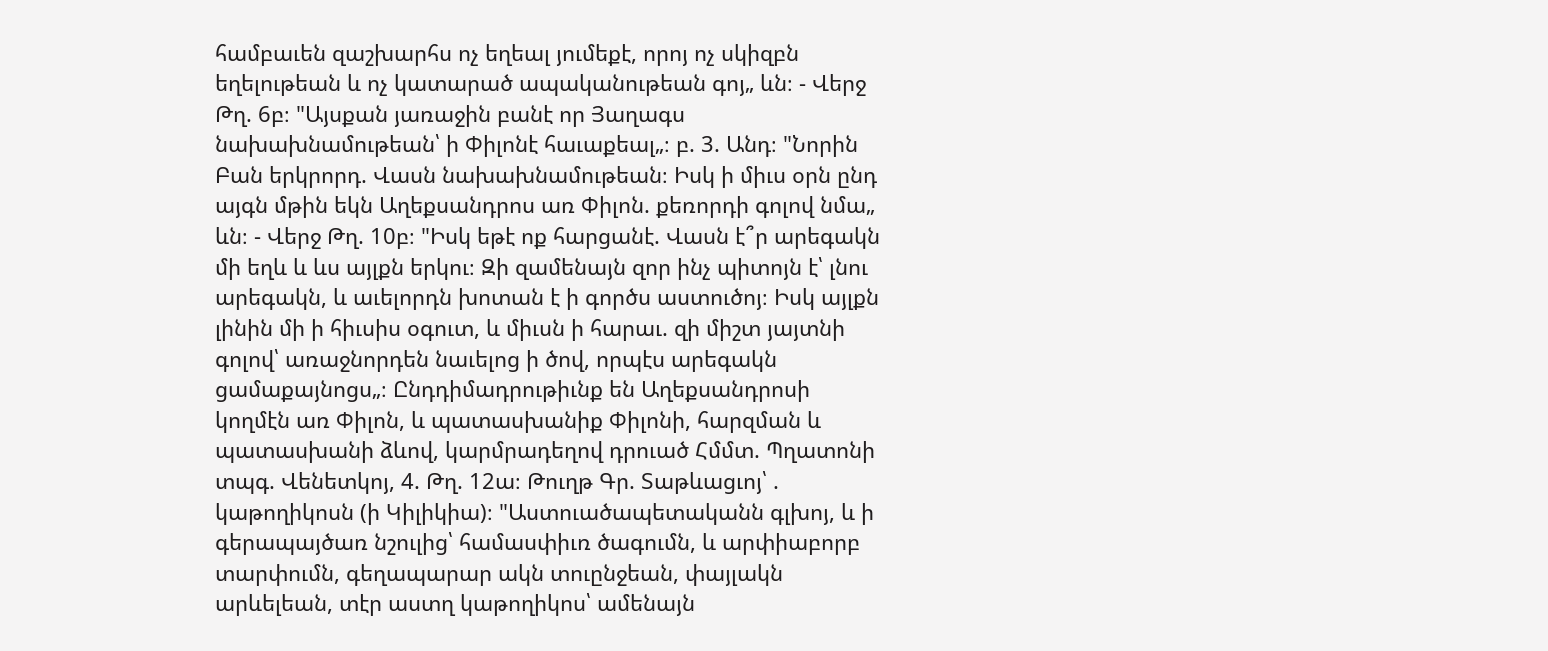համբաւեն զաշխարհս ոչ եղեալ յումեքէ, որոյ ոչ սկիզբն եղելութեան և ոչ կատարած ապականութեան գոյ„ ևն։ - Վերջ Թղ. 6բ։ "Այսքան յառաջին բանէ որ Յաղագս նախախնամութեան՝ ի Փիլոնէ հաւաքեալ„։ բ. 3. Անդ։ "Նորին Բան երկրորդ. Վասն նախախնամութեան։ Իսկ ի միւս օրն ընդ այգն մթին եկն Աղեքսանդրոս առ Փիլոն. քեռորդի գոլով նմա„ ևն։ - Վերջ Թղ. 10բ։ "Իսկ եթէ ոք հարցանէ. Վասն է՞ր արեգակն մի եղև և ևս այլքն երկու։ Զի զամենայն զոր ինչ պիտոյն է՝ լնու արեգակն, և աւելորդն խոտան է ի գործս աստուծոյ։ Իսկ այլքն լինին մի ի հիւսիս օգուտ, և միւսն ի հարաւ. զի միշտ յայտնի գոլով՝ առաջնորդեն նաւելոց ի ծով, որպէս արեգակն ցամաքայնոցս„։ Ընդդիմադրութիւնք են Աղեքսանդրոսի կողմէն առ Փիլոն, և պատասխանիք Փիլոնի, հարզման և պատասխանի ձևով, կարմրադեղով դրուած Հմմտ. Պղատոնի տպգ. Վենետկոյ, 4. Թղ. 12ա։ Թուղթ Գր. Տաթևացւոյ՝ . կաթողիկոսն (ի Կիլիկիա)։ "Աստուածապետականն գլխոյ, և ի գերապայծառ նշուլից՝ համասփիւռ ծագումն, և արփիաբորբ տարփումն, գեղապարար ակն տուընջեան, փայլակն արևելեան, տէր աստղ կաթողիկոս՝ ամենայն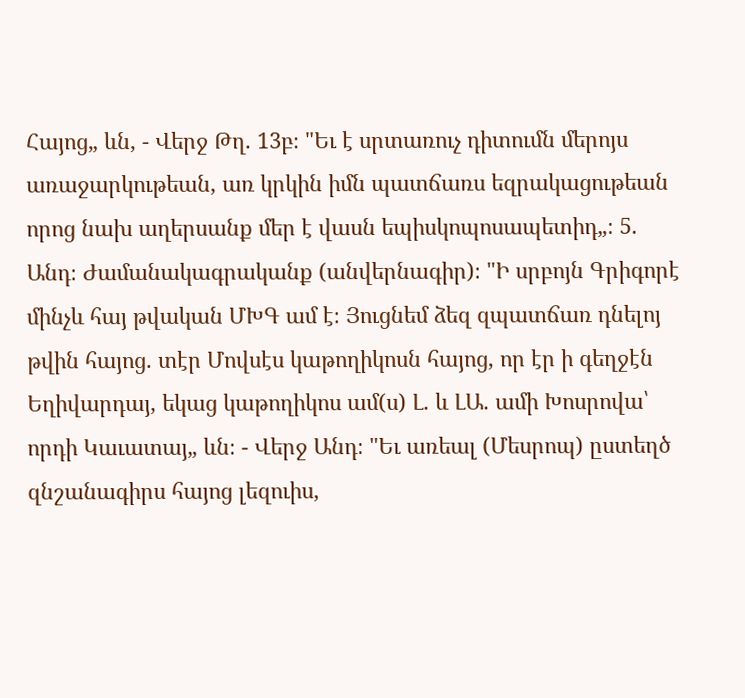Հայոց„ ևն, - Վերջ Թղ. 13բ։ "Եւ է սրտառուչ դիտումն մերոյս առաջարկութեան, առ կրկին իմն պատճառս եզրակացութեան որոց նախ աղերսանք մեր է վասն եպիսկոպոսապետիդ„։ 5. Անդ։ Ժամանակագրականք (անվերնագիր)։ "Ի սրբոյն Գրիգորէ մինչև հայ թվական ՄԽԳ ամ է։ Յուցնեմ ձեզ զպատճառ դնելոյ թվին հայոց. տէր Մովսէս կաթողիկոսն հայոց, որ էր ի գեղջէն Եղիվարդայ, եկաց կաթողիկոս ամ(ս) Լ. և ԼԱ. ամի Խոսրովա՝ որդի Կաւատայ„ ևն։ - Վերջ Անդ։ "Եւ առեալ (Մեսրոպ) ըստեղծ զնշանագիրս հայոց լեզուիս,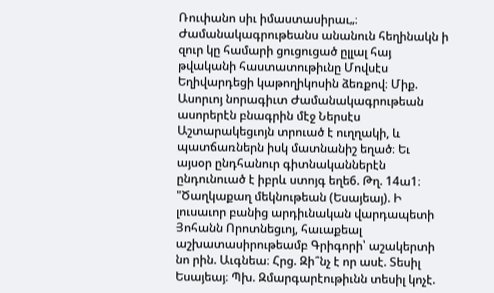Ռուփանո սիւ իմաստասիրաւ„։ Ժամանակագրութեանս անանուն հեղինակն ի զուր կը համարի ցուցուցած ըլլալ հայ թվականի հաստատութիւնը Մովսէս Եղիվարդեցի կաթողիկոսին ձեռքով։ Միք. Ասորւոյ նորագիւտ Ժամանակագրութեան ասորերէն բնագրին մէջ Ներսէս Աշտարակեցւոյն տրուած է ուղղակի, և պատճառներն իսկ մատնանիշ եղած։ Եւ այսօր ընդհանուր գիտնականներէն ընդունուած է իբրև ստոյգ եղե6. Թղ. 14ա1։ "Ծաղկաքաղ մեկնութեան (Եսայեայ). Ի լուսաւոր բանից արդիւնական վարդապետի Յոհանն Որոտնեցւոյ, հաւաքեալ աշխատասիրութեամբ Գրիգորի՝ աշակերտի նո րին. Աւգնեա։ Հրց. Զի՞նչ է որ ասէ. Տեսիլ Եսայեայ։ Պխ. Զմարգարէութիւնն տեսիլ կոչէ.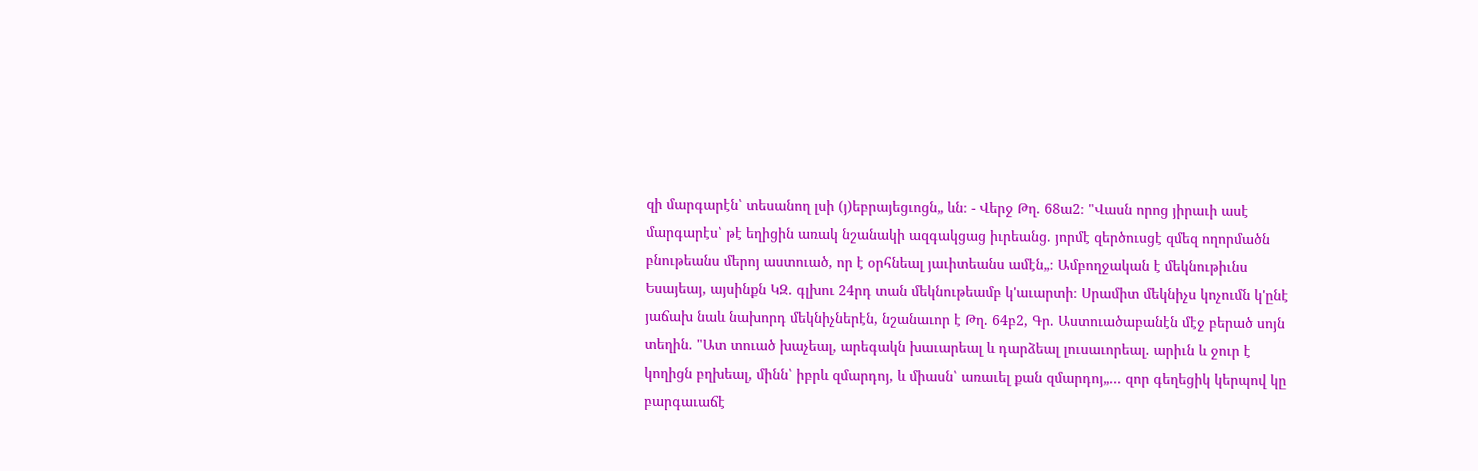զի մարգարէն՝ տեսանող լսի (յ)եբրայեցւոցն„ ևն։ - Վերջ Թղ. 68ա2։ "Վասն որոց յիրաւի ասէ մարգարէս՝ թէ եղիցին առակ նշանակի ազգակցաց իւրեանց. յորմէ զերծուսցէ զմեզ ողորմածն բնութեանս մերոյ աստուած, որ է օրհնեալ յաւիտեանս ամէն„։ Ամբողջական է մեկնութիւնս Եսայեայ, այսինքն ԿԶ. գլխու 24րդ տան մեկնութեամբ կ'աւարտի։ Սրամիտ մեկնիչս կոչումն կ'ընէ յաճախ նաև նախորդ մեկնիչներէն, նշանաւոր է Թղ. 64բ2, Գր. Աստուածաբանէն մէջ բերած սոյն տեղին. "Ատ տուած խաչեալ, արեգակն խաւարեալ և դարձեալ լուսաւորեալ. արիւն և ջուր է կողիցն բղխեալ, մինն՝ իբրև զմարդոյ, և միասն՝ առաւել քան զմարդոյ„... զոր գեղեցիկ կերպով կը բարգաւաճէ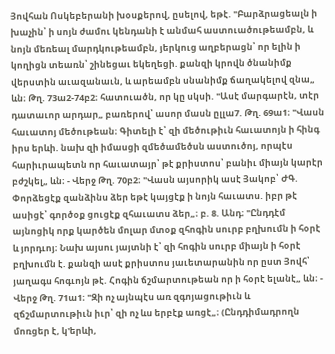Յովհան Ոսկեբերանի խօսքերով, ըսելով, եթէ. "Բարձրացեալն ի խաչին՝ ի սոյն ժամու կենդանի է անմահ աստուածութեամբն, և նոյն մեռեալ մարդկութեամբն, յերկուց աղբերացն՝ որ ելին ի կողիցն տեառն՝ շինեցաւ եկեղեցի. քանզի կրովն ծնանիմք վերստին աւազանաւն, և արեամբն սնանիմք ճաղակելով զնա„ ևն։ Թղ. 73ա2-74բ2։ հատուածն, որ կը սկսի. "Ասէ մարգարէն, տէր դատաւոր արդար„ բառերով՝ ասոր մասն ըլլա7. Թղ. 69ա1։ "Վասն հաւատոյ մեծութեան։ Գիտելի է՝ զի մեծութիւն հաւատոյն ի հինգ իրս երևի. նախ զի իմասցի զմեծամեծսն աստուծոյ, որպէս հարիւրապետն որ հաւատայր՝ թէ քրիստոս՝ բանիւ միայն կարէր բժշկել„ ևն։ - Վերջ Թղ. 70բ2։ "Վասն այսորիկ ասէ Յակոբ՝ ԺԳ. Փորձեցէք զանձինս ձեր եթէ կայցէք ի նոյն հաւատս. իբր թէ ասիցէ՝ գործօք ցուցէք զհաւատս ձեր„։ բ. 8. Անդ։ "Ընդդէմ այնոցիկ որք կարծեն մոլար մտօք զհոգին սուրբ բղխումն ի հօրէ և յորդւոյ։ Նախ այսու յայտնի է՝ զի հոգին սուրբ միայն ի հօրէ բղխումն է. քանզի ասէ քրիստոս յաւետարանին որ ըստ Յովհ՝ յաղագս հոգւոյն թէ. Հոգին ճշմարտութեան որ ի հօրէ ելանէ„ ևն։ - Վերջ Թղ. 71ա1։ "Զի ոչ այնպէս առ զգոյացութիւն և զճշմարտութիւն իւր՝ զի ոչ ևս երբէք առցէ„։ (Ընդդիմադրողն մոռցեր է, կ'երևի,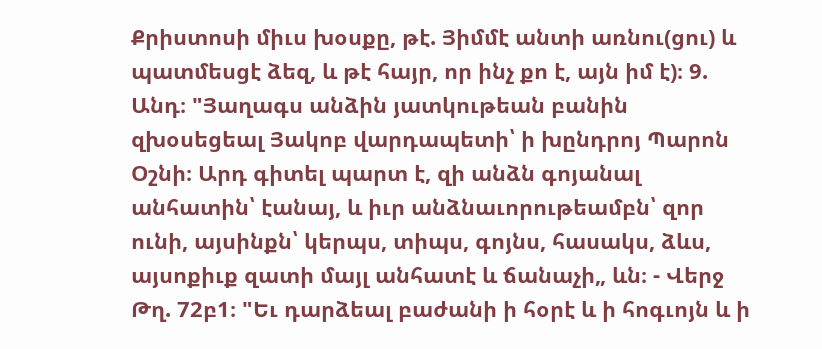Քրիստոսի միւս խօսքը, թէ. Յիմմէ անտի առնու(ցու) և պատմեսցէ ձեզ, և թէ հայր, որ ինչ քո է, այն իմ է)։ 9. Անդ։ "Յաղագս անձին յատկութեան բանին զխօսեցեալ Յակոբ վարդապետի՝ ի խընդրոյ Պարոն Օշնի։ Արդ գիտել պարտ է, զի անձն գոյանալ անհատին՝ էանայ, և իւր անձնաւորութեամբն՝ զոր ունի, այսինքն՝ կերպս, տիպս, գոյնս, հասակս, ձևս, այսոքիւք զատի մայլ անհատէ և ճանաչի„ ևն։ - Վերջ Թղ. 72բ1։ "Եւ դարձեալ բաժանի ի հօրէ և ի հոգւոյն և ի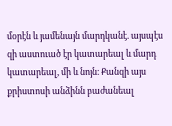մօրէն և յամենայն մարդկանէ. այսպէս զի աստուած էր կատարեալ և մարդ կատարեալ, մի և նոյն։ Քանզի այս քրիստոսի անձինն բաժանեալ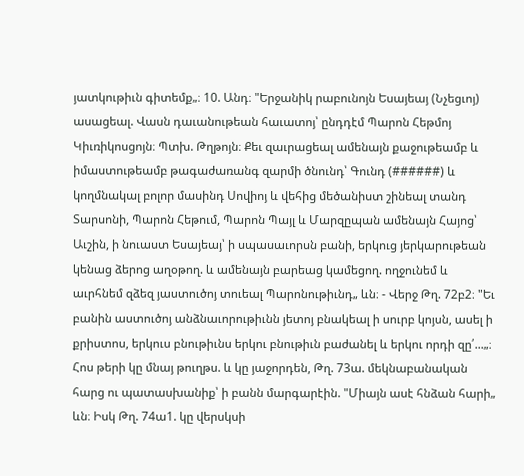յատկութիւն գիտեմք„։ 10. Անդ։ "Երջանիկ րաբունոյն Եսայեայ (Նչեցւոյ) ասացեալ. Վասն դաւանութեան հաւատոյ՝ ընդդէմ Պարոն Հեթմոյ Կիւռիկոսցոյն։ Պտխ. Թղթոյն։ Քեւ զաւրացեալ ամենայն քաջութեամբ և իմաստութեամբ թագաժառանգ զարմի ծնունդ՝ Գունդ (######) և կողմնակալ բոլոր մասինդ Սովիոյ և վեհից մեծանիստ շինեալ տանդ Տարսոնի, Պարոն Հեթում, Պարոն Պայլ և Մարզըպան ամենայն Հայոց՝ Աւշին, ի նուաստ Եսայեայ՝ ի սպասաւորսն բանի, երկուց յերկարութեան կենաց ձերոց աղօթող. և ամենայն բարեաց կամեցող. ողջունեմ և աւրհնեմ զձեզ յաստուծոյ տուեալ Պարոնութիւնդ„ ևն։ - Վերջ Թղ. 72բ2։ "Եւ բանին աստուծոյ անձնաւորութիւնն յետոյ բնակեալ ի սուրբ կոյսն, ասել ի քրիստոս, երկուս բնութիւնս երկու բնութիւն բաժանել և երկու որդի զը՛...„։ Հոս թերի կը մնայ թուղթս. և կը յաջորդեն, Թղ. 73ա. մեկնաբանական հարց ու պատասխանիք՝ ի բանն մարգարէին. "Միայն ասէ հնձան հարի„ ևն։ Իսկ Թղ. 74ա1. կը վերսկսի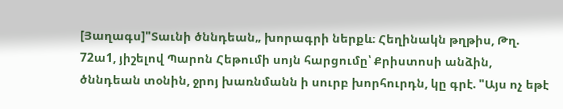[Յաղագս]"Տաւնի ծննդեան„ խորագրի ներքև։ Հեղինակն թղթիս, Թղ. 72ա1, յիշելով Պարոն Հեթումի սոյն հարցումը՝ Քրիստոսի անձին, ծննդեան տօնին, ջրոյ խառնմանն ի սուրբ խորհուրդն, կը գրէ. "Այս ոչ եթէ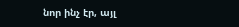նոր ինչ էր, այլ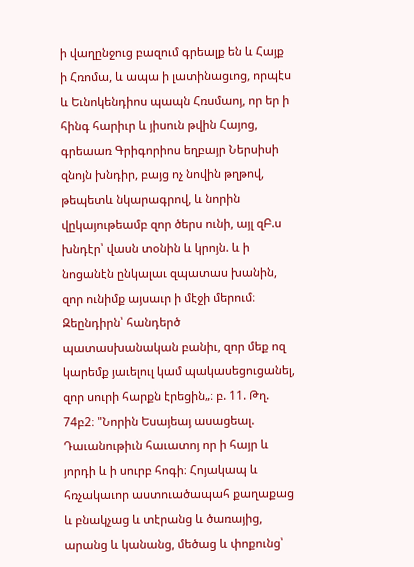ի վաղընջուց բազում գրեալք են և Հայք ի Հռոմա, և ապա ի լատինացւոց, որպէս և Եւնոկենդիոս պապն Հռսմաոյ, որ եր ի հինգ հարիւր և յիսուն թվին Հայոց, գրեաառ Գրիգորիոս եղբայր Ներսիսի զնոյն խնդիր, բայց ոչ նովին թղթով, թեպետև նկարագրով, և նորին վըկայութեամբ զոր ծերս ունի, այլ զԲ.ս խնդէր՝ վասն տօնին և կրոյն. և ի նոցանէն ընկալաւ զպատաս խանին, զոր ունիմք այսաւր ի մէջի մերում։ Զեընդիրն՝ հանդերծ պատասխանական բանիւ, զոր մեք ոզ կարեմք յաւելուլ կամ պակասեցուցանել, զոր սուրի հարքն էրեցին„։ բ. 11. Թղ. 74բ2։ "Նորին Եսայեայ ասացեալ. Դաւանութիւն հաւատոյ որ ի հայր և յորդի և ի սուրբ հոգի։ Հոյակապ և հռչակաւոր աստուածապահ քաղաքաց և բնակչաց և տէրանց և ծառայից, արանց և կանանց, մեծաց և փոքունց՝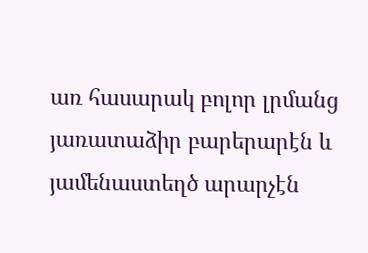առ հասարակ բոլոր լրմանց յառատաձիր բարերարէն և յամենաստեղծ արարչէն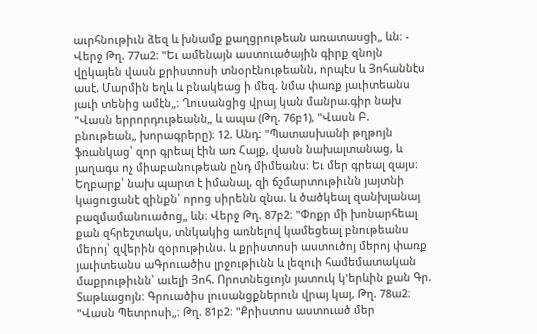աւրհնութիւն ձեզ և խնամք քաղցրութեան առատասցի„ ևն։ - Վերջ Թղ. 77ա2։ "Եւ ամենայն աստուածային գիրք զնոյն վըկայեն վասն քրիստոսի տնօրէնութեանն, որպէս և Յոհաննէս ասէ. Մարմին եղև և բնակեաց ի մեզ. նմա փառք յաւիտեանս յաւի տենից ամէն„։ Ղուսանցից վրայ կան մանրա.գիր նախ "Վասն երրորդութեանն„ և ապա (Թղ. 76բ1), "Վասն Բ. բնութեան„ խորագրերը)։ 12. Անդ։ "Պատասխանի թղթոյն ֆռանկաց՝ զոր գրեալ էին առ Հայք, վասն նախալտանաց, և յաղագս ոչ միաբանութեան ընդ միմեանս։ Եւ մեր գրեալ զայս։ Եղբարք՝ նախ պարտ է իմանալ, զի ճշմարտութիւնն յայտնի կացուցանէ զինքն՝ որոց սիրենն զնա. և ծածկեալ զանխլանայ բազմամանուածոց„ ևն։ Վերջ Թղ. 87բ2։ "Փոքր մի խոնարհեալ քան զհրեշտակս, տնկակից առնելով կամեցեալ բնութեանս մերոյ՝ զվերին զօրութիւնս. և քրիստոսի աստուծոյ մերոյ փառք յաւիտեանս աԳրուածիս լրջութիւնն և լեզուի համեմատական մաքրութիւնն՝ աւելի Յոհ. Որոտնեցւոյն յատուկ կ'երևին քան Գր. Տաթևացոյն։ Գրուածիս լուսանցքներուն վրայ կայ, Թղ. 78ա2։ "Վասն Պետրոսի„։ Թղ. 81բ2։ "Քրիստոս աստուած մեր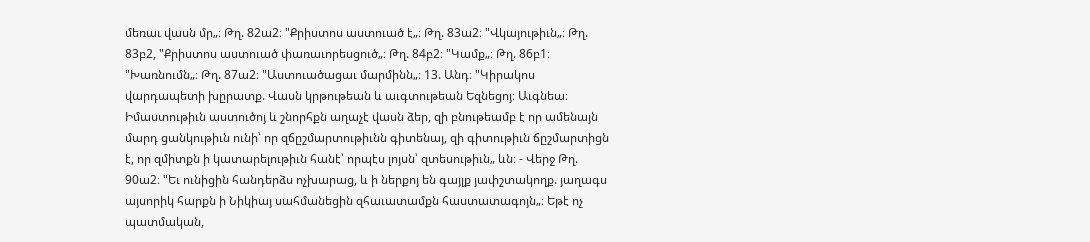մեռաւ վասն մր„։ Թղ. 82ա2։ "Քրիստոս աստուած է„։ Թղ. 83ա2։ "Վկայութիւն„։ Թղ. 83բ2, "Քրիստոս աստուած փառաւորեսցուծ„։ Թղ. 84բ2։ "Կամք„։ Թղ. 86բ1։ "Խառնումն„։ Թղ. 87ա2։ "Աստուածացաւ մարմինն„։ 13. Անդ։ "Կիրակոս վարդապետի խըրատք. Վասն կրթութեան և աւգտութեան Եզնեցոյ։ Աւգնեա։ Իմաստութիւն աստուծոյ և շնորհքն աղաչէ վասն ձեր, զի բնութեամբ է որ ամենայն մարդ ցանկութիւն ունի՝ որ զճըշմարտութիւնն գիտենայ, զի գիտութիւն ճըշմարտիցն է, որ զմիտքն ի կատարելութիւն հանէ՝ որպէս լոյսն՝ զտեսութիւն„ ևն։ - Վերջ Թղ. 90ա2։ "Եւ ունիցին հանդերձս ոչխարաց, և ի ներքոյ են գայլք յափշտակողք. յաղագս այսորիկ հարքն ի Նիկիայ սահմանեցին զհաւատամքն հաստատագոյն„։ Եթէ ոչ պատմական,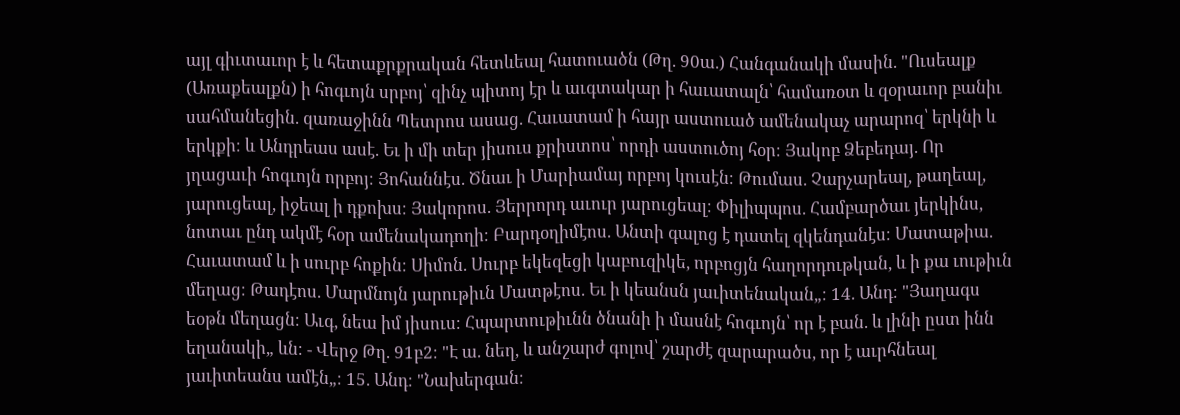այլ գիւտաւոր է և հետաքրքրական հետևեալ հատուածն (Թղ. 90ա.) Հանգանակի մասին. "Ուսեալք (Առաքեալքն) ի հոգւոյն սրբոյ՝ զինչ պիտոյ էր և աւգտակար ի հաւատալն՝ համառօտ և զօրաւոր բանիւ սահմանեցին. զառաջինն Պետրոս ասաց. Հաւատամ ի հայր աստուած ամենակաչ արարոզ՝ երկնի և երկքի։ և Անդրեաս ասէ. Եւ ի մի տեր յիսուս քրիստոս՝ որդի աստուծոյ հօր։ Յակոբ Ձեբեդայ. Որ յղացաւի հոգւոյն որբոյ։ Յոհաննէս. Ծնաւ ի Մարիամայ որբոյ կուսէն։ Թումաս. Չարչարեալ, թաղեալ, յարուցեալ, իջեալ ի դքոխս։ Յակորոս. Յերրորդ աւուր յարուցեալ։ Փիլիպպոս. Համբարծաւ յերկինս, նոտաւ ընդ ակմէ հօր ամենակադողի։ Բարդօղիմէոս. Անտի գալոց է դատել զկենդանէս։ Մատաթիա. Հաւատամ և ի սուրբ հոքին։ Սիմոն. Սուրբ եկեզեցի կաբուզիկե, որբոցյն հաղորդութկան, և ի քա ւութիւն մեղաց։ Թադէոս. Մարմնոյն յարութիւն Մատթէոս. Եւ ի կեանսն յաւիտենական„։ 14. Անդ։ "Յաղագս եօթն մեղացն։ Աւգ, նեա իմ յիսուս։ Հպարտութիւնն ծնանի ի մասնէ հոգւոյն՝ որ է բան. և լինի ըստ ինն եղանակի„ ևն։ - Վերջ Թղ. 91բ2։ "Է ա. նեղ, և անշարժ գոլով՝ շարժէ զարարածս, որ է աւրհնեալ յաւիտեանս ամէն„։ 15. Անդ։ "Նախերգան։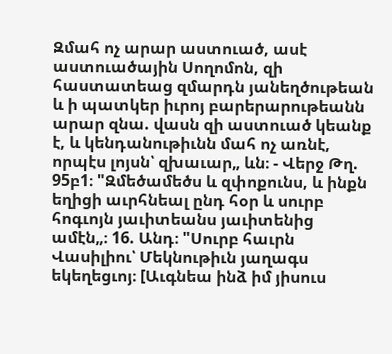Զմահ ոչ արար աստուած, ասէ աստուածային Սողոմոն, զի հաստատեաց զմարդն յանեղծութեան և ի պատկեր իւրոյ բարերարութեանն արար զնա. վասն զի աստուած կեանք է, և կենդանութիւնն մահ ոչ առնէ, որպէս լոյսն՝ զխաւար„ ևն։ - Վերջ Թղ. 95բ1։ "Զմեծամեծս և զփոքունս, և ինքն եղիցի աւրհնեալ ընդ հօր և սուրբ հոգւոյն յաւիտեանս յաւիտենից ամէն„։ 16. Անդ։ "Սուրբ հաւրն Վասիլիու՝ Մեկնութիւն յաղագս եկեղեցւոյ։ [Աւգնեա ինձ իմ յիսուս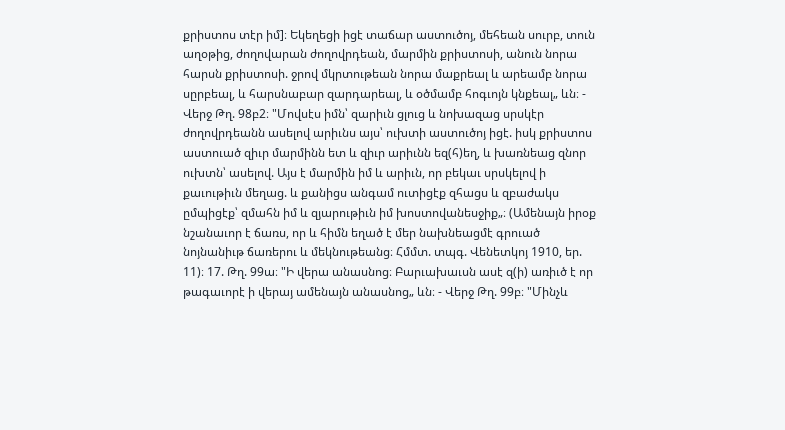քրիստոս տէր իմ]։ Եկեղեցի իցէ տաճար աստուծոյ, մեհեան սուրբ, տուն աղօթից, ժողովարան ժողովրդեան, մարմին քրիստոսի, անուն նորա հարսն քրիստոսի. ջրով մկրտութեան նորա մաքրեալ և արեամբ նորա սըրբեալ, և հարսնաբար զարդարեալ, և օծմամբ հոգւոյն կնքեալ„ ևն։ - Վերջ Թղ. 98բ2։ "Մովսէս իմն՝ զարիւն ցլուց և նոխազաց սրսկէր ժողովրդեանն ասելով արիւնս այս՝ ուխտի աստուծոյ իցէ. իսկ քրիստոս աստուած զիւր մարմինն ետ և զիւր արիւնն եզ(հ)եղ, և խառնեաց զնոր ուխտն՝ ասելով. Այս է մարմին իմ և արիւն, որ բեկաւ սրսկելով ի քաւութիւն մեղաց. և քանիցս անգամ ուտիցէք զհացս և զբաժակս ըմպիցէք՝ զմահն իմ և զյարութիւն իմ խոստովանեսջիք„։ (Ամենայն իրօք նշանաւոր է ճառս, որ և հիմն եղած է մեր նախնեացմէ գրուած նոյնանիւթ ճառերու և մեկնութեանց։ Հմմտ. տպգ. Վենետկոյ 1910, եր. 11)։ 17. Թղ. 99ա։ "Ի վերա անասնոց։ Բարւախաւսն ասէ զ(ի) առիւծ է որ թագաւորէ ի վերայ ամենայն անասնոց„ ևն։ - Վերջ Թղ. 99բ։ "Մինչև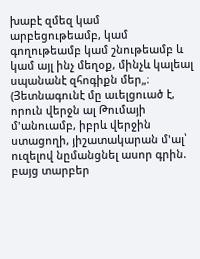խաբէ զմեզ կամ արբեցութեամբ, կամ գողութեամբ կամ շնութեամբ և կամ այլ ինչ մեղօք, մինչև կալեալ սպանանէ զհոգիքն մեր„։ (Յետնագունէ մը աւելցուած է, որուն վերջն ալ Թումայի մ'անուամբ, իբրև վերջին ստացողի, յիշատակարան մ'ալ՝ ուզելով նըմանցնել ասոր գրին. բայց տարբեր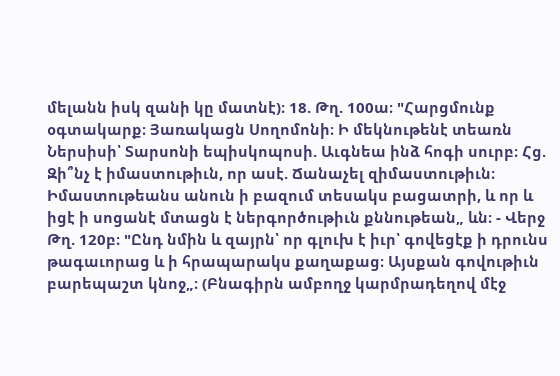մելանն իսկ զանի կը մատնէ)։ 18. Թղ. 100ա։ "Հարցմունք օգտակարք։ Յառակացն Սողոմոնի։ Ի մեկնութենէ տեառն Ներսիսի՝ Տարսոնի եպիսկոպոսի. Աւգնեա ինձ հոգի սուրբ։ Հց. Զի՞նչ է իմաստութիւն, որ ասէ. Ճանաչել զիմաստութիւն։ Իմաստութեանս անուն ի բազում տեսակս բացատրի, և որ և իցէ ի սոցանէ մտացն է ներգործութիւն քննութեան„ ևն։ - Վերջ Թղ. 120բ։ "Ընդ նմին և զայրն՝ որ գլուխ է իւր՝ գովեցէք ի դրունս թագաւորաց և ի հրապարակս քաղաքաց։ Այսքան գովութիւն բարեպաշտ կնոջ„։ (Բնագիրն ամբողջ կարմրադեղով մէջ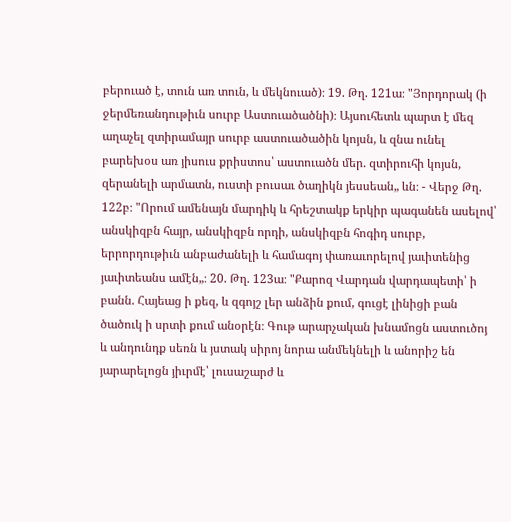բերուած է, տուն առ տուն, և մեկնուած)։ 19. Թղ. 121ա։ "Յորդորակ (ի ջերմեռանդութիւն սուրբ Աստուածածնի)։ Այսուհետև պարտ է մեզ աղաչել զտիրամայր սուրբ աստուածածին կոյսն, և զնա ունել բարեխօս առ յիսուս քրիստոս՝ աստուածն մեր. զտիրուհի կոյսն, զերանելի արմատն, ուստի բուսաւ ծաղիկն յեսսեան„ ևն։ - Վերջ Թղ. 122բ։ "Որում ամենայն մարդիկ և հրեշտակք երկիր պագանեն ասելով՝ անսկիզբն հայր, անսկիզբն որդի, անսկիզբն հոգիդ սուրբ, երրորդութիւն անբաժանելի և համագոյ փառաւորելով յաւիտենից յաւիտեանս ամէն„։ 20. Թղ. 123ա։ "Քարոզ Վարդան վարդապետի՝ ի բանն. Հայեաց ի քեզ, և զգոյշ լեր անձին քում, գուցէ լինիցի բան ծածուկ ի սրտի քում անօրէն։ Գութ արարչական խնամոցն աստուծոյ և անդունդք սեռն և յստակ սիրոյ նորա անմեկնելի և անորիշ են յարարելոցն յիւրմէ՝ լուսաշարժ և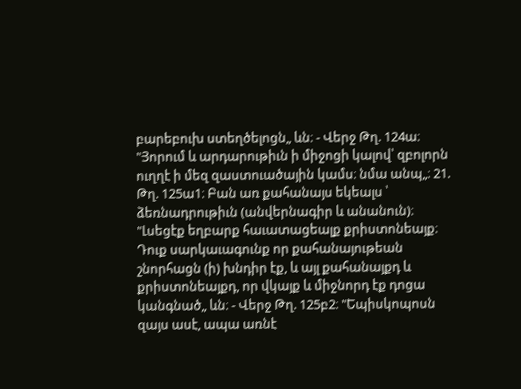բարեբուխ ստեղծելոցն„ ևն։ - Վերջ Թղ. 124ա։ "Յորում և արդարութիւն ի միջոցի կալով՝ զբոլորն ուղղէ ի մեզ զաստուածային կամս։ նմա անպ„։ 21. Թղ. 125ա1։ Բան առ քահանայս եկեալս ՝ ձեռնադրութիւն (անվերնագիր և անանուն)։ "Լսեցէք եղբարք հաւատացեալք քրիստոնեայք։ Դուք սարկաւագունք որ քահանայութեան շնորհացն (ի) խնդիր էք, և այլ քահանայքդ և քրիստոնեայքդ, որ վկայք և միջնորդ էք դոցա կանգնած„ ևն։ - Վերջ Թղ. 125բ2։ "Եպիսկոպոսն զայս ասէ, ապա առնէ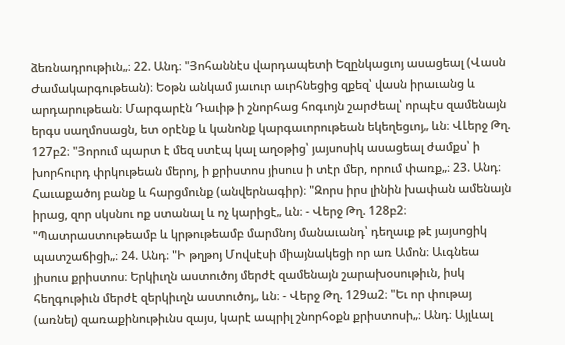ձեռնադրութիւն„։ 22. Անդ։ "Յոհաննէս վարդապետի Եզընկացւոյ ասացեալ (Վասն Ժամակարգութեան)։ Եօթն անկամ յաւուր աւրհնեցից զքեզ՝ վասն իրաւանց և արդարութեան։ Մարգարէն Դաւիթ ի շնորհաց հոգւոյն շարժեալ՝ որպէս զամենայն երգս սաղմոսացն, ետ օրէնք և կանոնք կարգաւորութեան եկեղեցւոյ„ ևն։ ՎԼերջ Թղ. 127բ2։ "Յորում պարտ է մեզ ստէպ կալ աղօթից՝ յայսոսիկ ասացեալ ժամքս՝ ի խորհուրդ փրկութեան մերոյ, ի քրիստոս յիսուս ի տէր մեր, որում փառք„։ 23. Անդ։ Հաւաքածոյ բանք և հարցմունք (անվերնագիր)։ "Զորս իրս լինին խափան ամենայն իրաց, զոր սկսնու ոք ստանալ և ոչ կարիցէ„ ևն։ - Վերջ Թղ. 128բ2։ "Պատրաստութեամբ և կրթութեամբ մարմնոյ մանաւանդ՝ դեղաւք թէ յայսոցիկ պատշաճիցի„։ 24. Անդ։ "Ի թղթոյ Մովսէսի միայնակեցի որ առ Ամոն։ Աւգնեա յիսուս քրիստոս։ Երկիւղն աստուծոյ մերժէ զամենայն շարախօսութիւն, իսկ հեղգութիւն մերժէ զերկիւղն աստուծոյ„ ևն։ - Վերջ Թղ. 129ա2։ "Եւ որ փութայ (առնել) զառաքինութիւնս զայս, կարէ ապրիլ շնորհօքն քրիստոսի„։ Անդ։ Այլևալ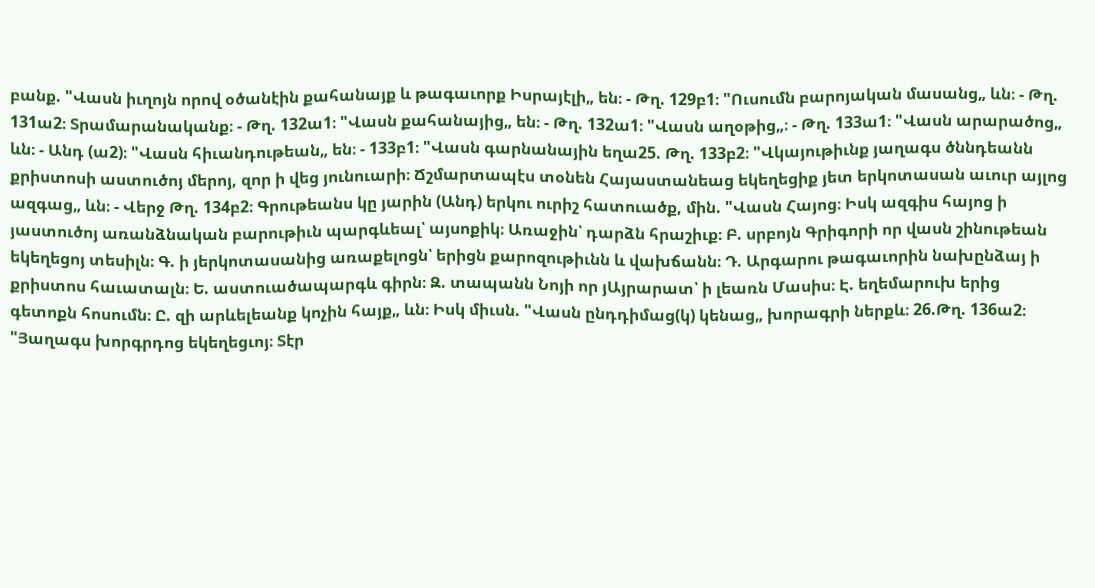բանք. "Վասն իւղոյն որով օծանէին քահանայք և թագաւորք Իսրայէլի„ են։ - Թղ. 129բ1։ "Ուսումն բարոյական մասանց„ ևն։ - Թղ. 131ա2։ Տրամարանականք։ - Թղ. 132ա1։ "Վասն քահանայից„ են։ - Թղ. 132ա1։ "Վասն աղօթից„։ - Թղ. 133ա1։ "Վասն արարածոց„ ևն։ - Անդ (ա2)։ "Վասն հիւանդութեան„ են։ - 133բ1։ "Վասն գարնանային եղա25. Թղ. 133բ2։ "Վկայութիւնք յաղագս ծննդեանն քրիստոսի աստուծոյ մերոյ, զոր ի վեց յունուարի։ Ճշմարտապէս տօնեն Հայաստանեաց եկեղեցիք յետ երկոտասան աւուր այլոց ազգաց„ ևն։ - Վերջ Թղ. 134բ2։ Գրութեանս կը յարին (Անդ) երկու ուրիշ հատուածք, մին. "Վասն Հայոց։ Իսկ ազգիս հայոց ի յաստուծոյ առանձնական բարութիւն պարգևեալ՝ այսոքիկ։ Առաջին՝ դարձն հրաշիւք։ Բ. սրբոյն Գրիգորի որ վասն շինութեան եկեղեցոյ տեսիլն։ Գ. ի յերկոտասանից առաքելոցն՝ երիցն քարոզութիւնն և վախճանն։ Դ. Արգարու թագաւորին նախընձայ ի քրիստոս հաւատալն։ Ե. աստուածապարգև գիրն։ Զ. տապանն Նոյի որ յԱյրարատ՝ ի լեառն Մասիս։ Է. եղեմարուխ երից գետոքն հոսումն։ Ը. զի արևելեանք կոչին հայք„ ևն։ Իսկ միւսն. "Վասն ընդդիմաց(կ) կենաց„ խորագրի ներքև։ 26.Թղ. 136ա2։ "Յաղագս խորգրդոց եկեղեցւոյ։ Տէր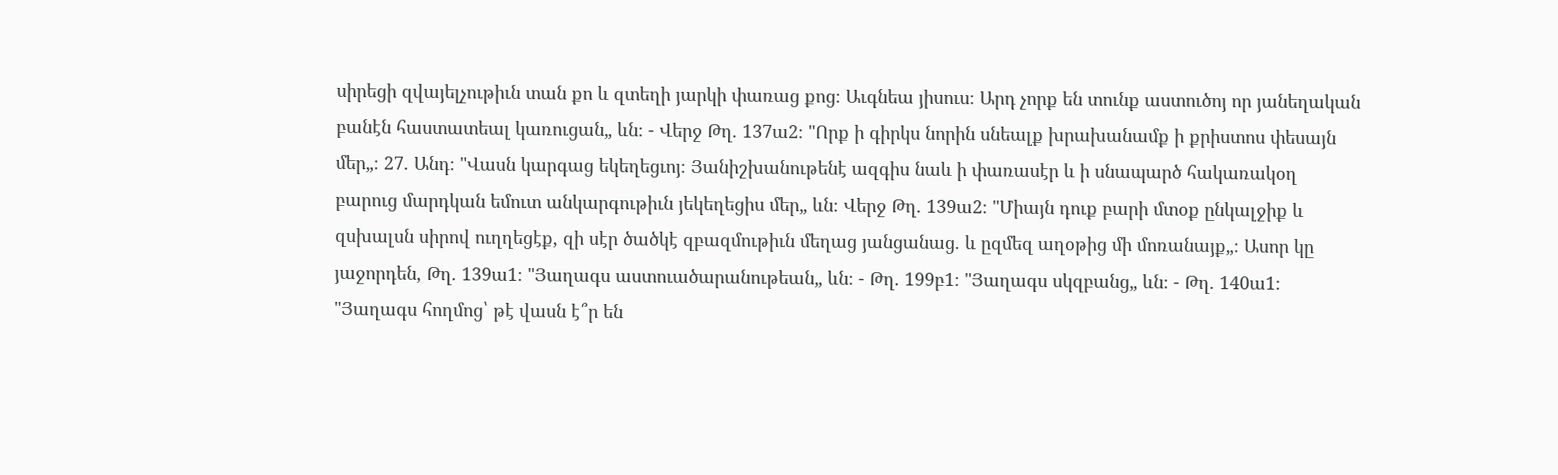սիրեցի զվայելչութիւն տան քո և զտեղի յարկի փառաց քոց։ Աւգնեա յիսուս։ Արդ չորք են տունք աստուծոյ որ յանեղական բանէն հաստատեալ կառուցան„ ևն։ - Վերջ Թղ. 137ա2։ "Որք ի գիրկս նորին սնեալք խրախանամք ի քրիստոս փեսայն մեր„։ 27. Անդ։ "Վասն կարգաց եկեղեցւոյ։ Յանիշխանութենէ ազգիս նաև ի փառասէր և ի սնապարծ հակառակօղ բարուց մարդկան եմուտ անկարգութիւն յեկեղեցիս մեր„ ևն։ Վերջ Թղ. 139ա2։ "Միայն դուք բարի մտօք ընկալջիք և զսխալսն սիրով ուղղեցէք, զի սէր ծածկէ զբազմութիւն մեղաց յանցանաց. և ըզմեզ աղօթից մի մոռանայք„։ Ասոր կը յաջորդեն, Թղ. 139ա1։ "Յաղագս աստուածարանութեան„ ևն։ - Թղ. 199բ1։ "Յաղագս սկզբանց„ ևն։ - Թղ. 140ա1։ "Յաղագս հողմոց՝ թէ վասն է՞ր են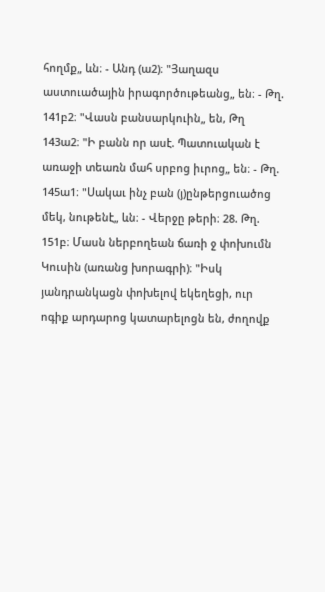հողմք„ ևն։ - Անդ (ա2)։ "Յաղազս աստուածային իրագործութեանց„ են։ - Թղ. 141բ2։ "Վասն բանսարկուին„ են, Թղ 143ա2։ "Ի բանն որ ասէ. Պատուական է առաջի տեառն մահ սրբոց իւրոց„ են։ - Թղ. 145ա1։ "Սակաւ ինչ բան (յ)ընթերցուածոց մեկ, նութենէ„ ևն։ - Վերջը թերի։ 28. Թղ. 151բ։ Մասն ներբողեան ճառի ջ փոխումն Կուսին (առանց խորագրի)։ "Իսկ յանդրանկացն փոխելով եկեղեցի, ուր ոգիք արդարոց կատարելոցն են, ժողովք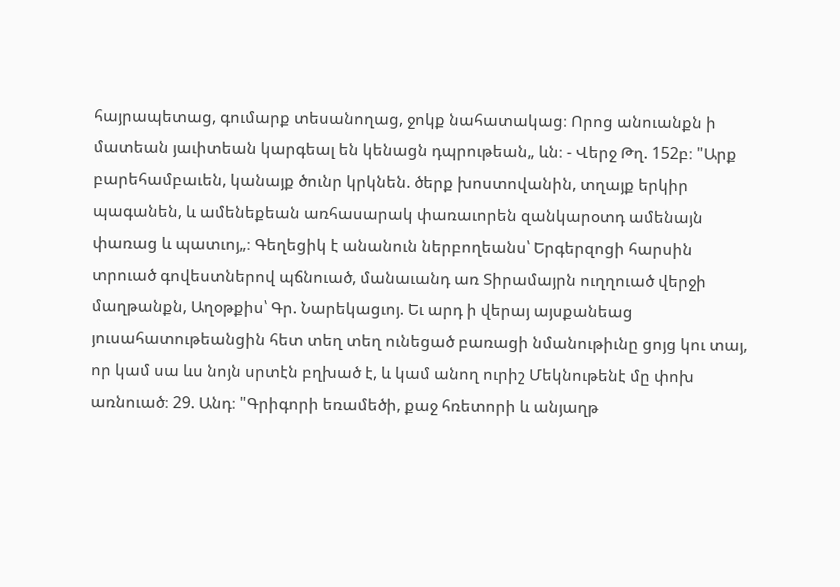հայրապետաց, գումարք տեսանողաց, ջոկք նահատակաց։ Որոց անուանքն ի մատեան յաւիտեան կարգեալ են կենացն դպրութեան„ ևն։ - Վերջ Թղ. 152բ։ "Արք բարեհամբաւեն, կանայք ծունր կրկնեն. ծերք խոստովանին, տղայք երկիր պագանեն, և ամենեքեան առհասարակ փառաւորեն զանկարօտդ ամենայն փառաց և պատւոյ„։ Գեղեցիկ է անանուն ներբողեանս՝ Երգերզոցի հարսին տրուած գովեստներով պճնուած, մանաւանդ առ Տիրամայրն ուղղուած վերջի մաղթանքն, Աղօթքիս՝ Գր. Նարեկացւոյ. Եւ արդ ի վերայ այսքանեաց յուսահատութեանցին հետ տեղ տեղ ունեցած բառացի նմանութիւնը ցոյց կու տայ, որ կամ սա ևս նոյն սրտէն բղխած է, և կամ անող ուրիշ Մեկնութենէ մը փոխ առնուած։ 29. Անդ։ "Գրիգորի եռամեծի, քաջ հռետորի և անյաղթ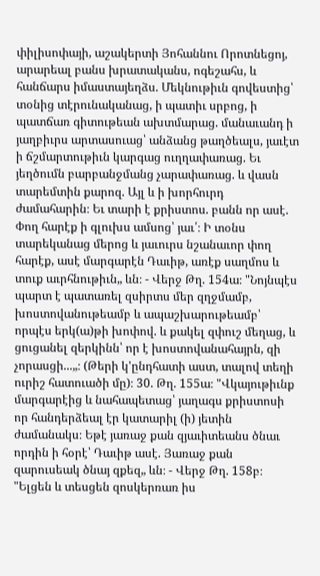փիլիսոփայի, աշակերտի Յոհաննու Որոտնեցոյ, արարեալ բանս խրատականս, ոգեշահս, և հանճարս իմաստայեղձս. Մեկնութիւն գովեստից՝ տօնից տէրունականաց, ի պատիւ սրբոց, ի պատճառ գիտութեան ախտմարաց. մանաւանդ ի յաղբիւրս արտասուաց՝ անձանց թաղծեալս, յաւէտ ի ճշմարտութիւն կարգաց ուղղափառաց. Եւ յեղծումն բարբանջմանց չարափառաց. և վասն տարեմտին քարոզ. Այլ և ի խորհուրդ ժամահարին։ Եւ տարի է քրիստոս. բանն որ ասէ. Փող հարէք ի գլուխս ամսոց՝ յաւ՛։ Ի տօնս տարեկանաց մերոց և յաւուրս նշանաւոր փող հարէք, ասէ մարգարէն Դաւիթ, առէք սաղմոս և տուք աւրհնութիւն„ ևն։ - Վերջ Թղ. 154ա։ "Նոյնպէս պարտ է պատառել զսիրտս մեր զղջմամբ, խոստովանութեամբ և ապաշխարութեամբ՝ որպէս երկ(ա)թի խոփով. և քակել զփուշ մեղաց, և ցուցանել զերկինն՝ որ է խոստովանահայրն, զի չորասցի...„։ (Թերի կ'ընդհատի աստ, տալով տեղի ուրիշ հատուածի մը)։ 30. Թղ. 155ա։ "Վկայութիւնք մարգարէից և նահապետաց՝ յաղագս քրիստոսի որ հանդերձեալ էր կատարիլ (ի) յետին ժամանակս։ Եթէ յառաջ քան զյաւիտեանս ծնաւ որդին ի հօրէ՝ Դաւիթ ասէ. Յառաջ քան զարուսեակ ծնայ զքեզ„ ևն։ - Վերջ Թղ. 158բ։ "Ելցեն և տեսցեն զոսկերռառ իս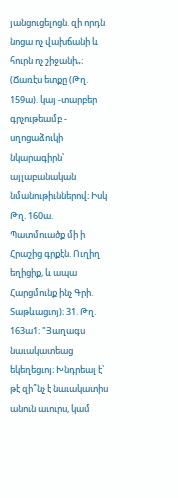յանցուցելոցն. զի որդն նոցա ոչ վախճանի և հուրն ոչ շիջանի„։ (Ճառէս ետքը (Թղ. 159ա). կայ -տարբեր գրչութեամբ - սղոցաձուկի նկարագիրն՝ այլաբանական նմանութիւններով։ Իսկ Թղ. 160ա. Պատմուածք մի ի Հրաշից գրքէն. Ուղիղ եղիցիք, և ապա Հարցմունք ինչ Գրի. Տաթևացւոյ)։ 31. Թղ. 163ա1։ "Յաղագս նաւակատեաց եկեղեցւոյ։ Խնդրեալ է՝ թէ զի՞նչ է նաւակատիս անուն աւուրս, կամ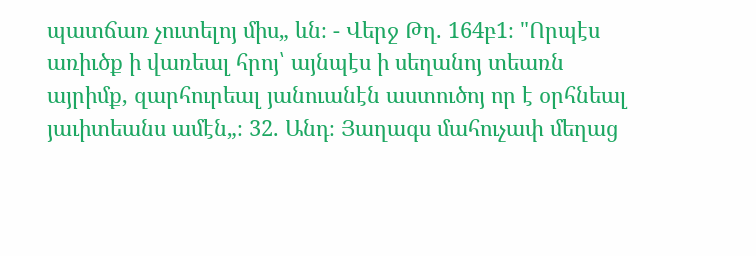պատճառ չուտելոյ միս„ ևն։ - Վերջ Թղ. 164բ1։ "Որպէս առիւծք ի վառեալ հրոյ՝ այնպէս ի սեղանոյ տեառն այրիմք, զարհուրեալ յանուանէն աստուծոյ որ է օրհնեալ յաւիտեանս ամէն„։ 32. Անդ։ Յաղագս մահուչափ մեղաց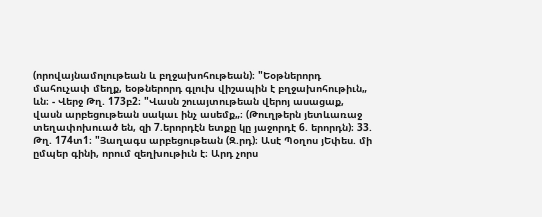(որովայնամոլութեան և բղջախոհութեան)։ "Եօթներորդ մահուչափ մեղք, եօթներորդ գլուխ վիշապին է բղջախոհութիւն„ ևն։ - Վերջ Թղ. 173բ2։ "Վասն շուայտութեան վերոյ ասացաք, վասն արբեցութեան սակաւ ինչ ասեմք„։ (Թուղթերն յետևառաջ տեղափոխուած են, զի 7.երորդէն ետքը կը յաջորդէ 6. երորդն)։ 33. Թղ. 174տ1։ "Յաղագս արբեցութեան (Զ.րդ)։ Ասէ Պօղոս յԵփես. մի ըմպեր գինի, որում զեղխութիւն է։ Արդ չորս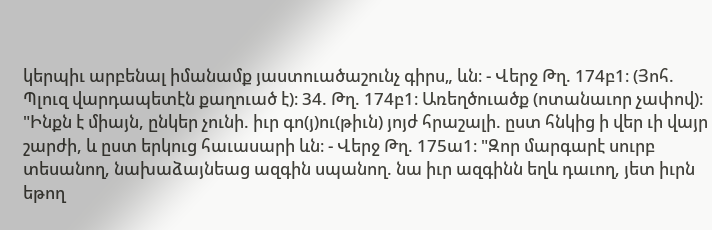կերպիւ արբենալ իմանամք յաստուածաշունչ գիրս„ ևն։ - Վերջ Թղ. 174բ1։ (Յոհ. Պլուզ վարդապետէն քաղուած է)։ 34. Թղ. 174բ1։ Առեղծուածք (ոտանաւոր չափով)։ "Ինքն է միայն, ընկեր չունի. իւր գո(յ)ու(թիւն) յոյժ հրաշալի. ըստ հնկից ի վեր ւի վայր շարժի, և ըստ երկուց հաւասարի ևն։ - Վերջ Թղ. 175ա1։ "Զոր մարգարէ սուրբ տեսանող, նախաձայնեաց ազգին սպանող. նա իւր ազգինն եղև դաւող, յետ իւրն եթող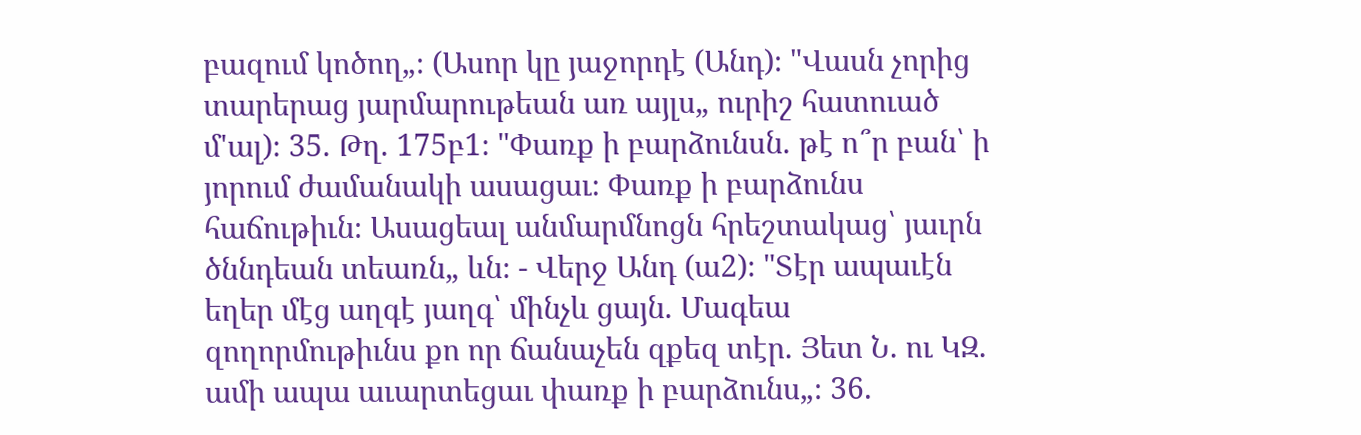բազում կոծող„։ (Ասոր կը յաջորդէ (Անդ)։ "Վասն չորից տարերաց յարմարութեան առ այլս„ ուրիշ հատուած մ'ալ)։ 35. Թղ. 175բ1։ "Փառք ի բարձունսն. թէ ո՞ր բան՝ ի յորում ժամանակի ասացաւ։ Փառք ի բարձունս հաճութիւն։ Ասացեալ անմարմնոցն հրեշտակաց՝ յաւրն ծննդեան տեառն„ ևն։ - Վերջ Անդ (ա2)։ "Տէր ապաւէն եղեր մէց աղգէ յաղգ՝ մինչև ցայն. Մագեա զողորմութիւնս քո որ ճանաչեն զքեզ տէր. Յետ Ն. ու ԿԶ. ամի ապա աւարտեցաւ փառք ի բարձունս„։ 36.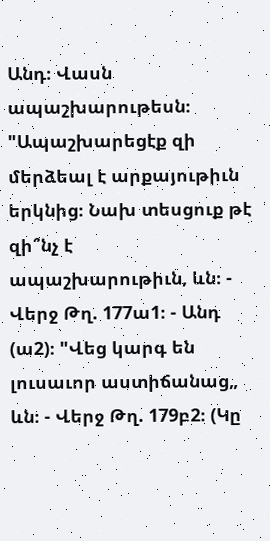Անդ։ Վասն ապաշխարութեսն։ "Ապաշխարեցէք զի մերձեալ է արքայութիւն երկնից։ Նախ տեսցուք թէ զի՞նչ է ապաշխարութիւն, ևն։ - Վերջ Թղ. 177ա1։ - Անդ (ա2)։ "Վեց կարգ են լուսաւոր աստիճանաց„ ևն։ - Վերջ Թղ. 179բ2։ (Կը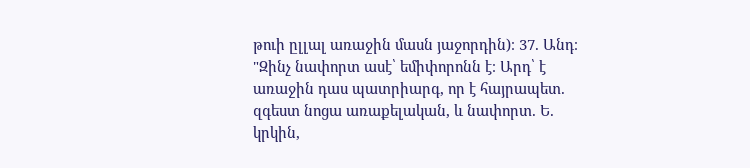թուի ըլլալ առաջին մասն յաջորդին)։ 37. Անդ։ "Զինչ նափորտ ասէ՝ եմիփորոնն է։ Արդ՝ է առաջին դաս պատրիարգ, որ է հայրապետ. զգեստ նոցա առաքելական, և նափորտ. Ե. կրկին,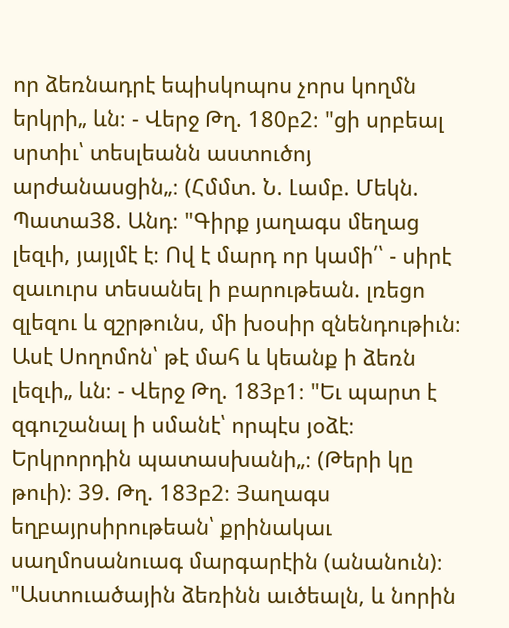որ ձեռնադրէ եպիսկոպոս չորս կողմն երկրի„ ևն։ - Վերջ Թղ. 180բ2։ "ցի սրբեալ սրտիւ՝ տեսլեանն աստուծոյ արժանասցին„։ (Հմմտ. Ն. Լամբ. Մեկն. Պատա38. Անդ։ "Գիրք յաղագս մեղաց լեզւի, յայլմէ է։ Ով է մարդ որ կամի՛՝ - սիրէ զաւուրս տեսանել ի բարութեան. լռեցո զլեզու և զշրթունս, մի խօսիր զնենդութիւն։ Ասէ Սողոմոն՝ թէ մահ և կեանք ի ձեռն լեզւի„ ևն։ - Վերջ Թղ. 183բ1։ "Եւ պարտ է զգուշանալ ի սմանէ՝ որպէս յօձէ։ Երկրորդին պատասխանի„։ (Թերի կը թուի)։ 39. Թղ. 183բ2։ Յաղագս եղբայրսիրութեան՝ քրինակաւ սաղմոսանուագ մարգարէին (անանուն)։ "Աստուածային ձեռինն աւծեալն, և նորին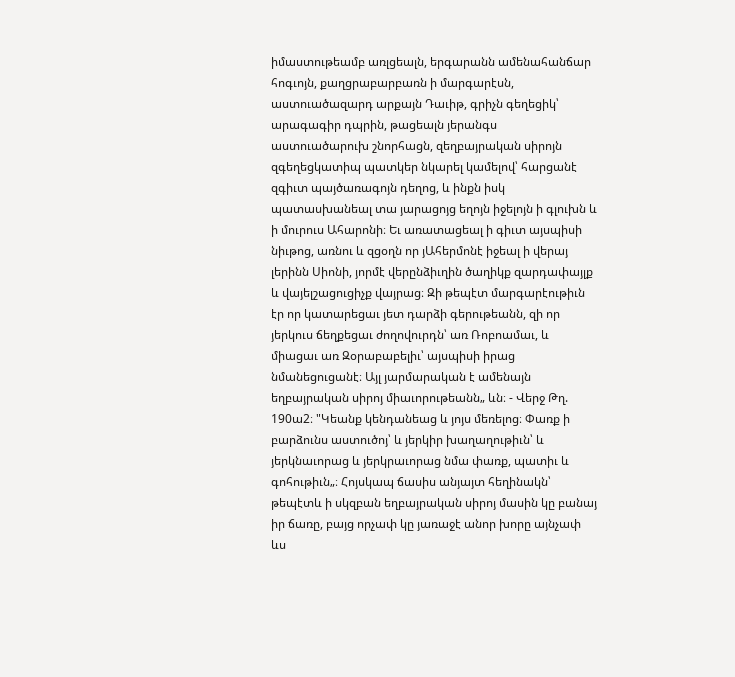իմաստութեամբ առլցեալն, երգարանն ամենահանճար հոգւոյն, քաղցրաբարբառն ի մարգարէսն, աստուածազարդ արքայն Դաւիթ, գրիչն գեղեցիկ՝ արագագիր դպրին, թացեալն յերանգս աստուածարուխ շնորհացն, զեղբայրական սիրոյն զգեղեցկատիպ պատկեր նկարել կամելով՝ հարցանէ զգիւտ պայծառագոյն դեղոց, և ինքն իսկ պատասխանեալ տա յարացոյց եղոյն իջելոյն ի գլուխն և ի մուրուս Ահարոնի։ Եւ առատացեալ ի գիւտ այսպիսի նիւթոց, առնու և զցօղն որ յԱհերմոնէ իջեալ ի վերայ լերինն Սիոնի, յորմէ վերընձիւղին ծաղիկք զարդափայլք և վայելշացուցիչք վայրաց։ Զի թեպէտ մարգարէութիւն էր որ կատարեցաւ յետ դարձի գերութեանն, զի որ յերկուս ճեղքեցաւ ժողովուրդն՝ առ Ռոբոամաւ, և միացաւ առ Զօրաբաբելիւ՝ այսպիսի իրաց նմանեցուցանէ։ Այլ յարմարական է ամենայն եղբայրական սիրոյ միաւորութեանն„ ևն։ - Վերջ Թղ. 190ա2։ "Կեանք կենդանեաց և յոյս մեռելոց։ Փառք ի բարձունս աստուծոյ՝ և յերկիր խաղաղութիւն՝ և յերկնաւորաց և յերկրաւորաց նմա փառք, պատիւ և գոհութիւն„։ Հոյսկապ ճասիս անյայտ հեղինակն՝ թեպէտև ի սկզբան եղբայրական սիրոյ մասին կը բանայ իր ճառը, բայց որչափ կը յառաջէ անոր խորը այնչափ ևս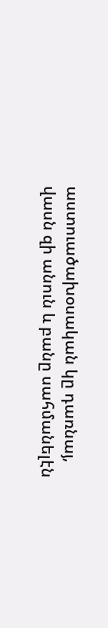աստուածախօսական կը դառնայ, վասն զի անուն և բանը սահմանելէն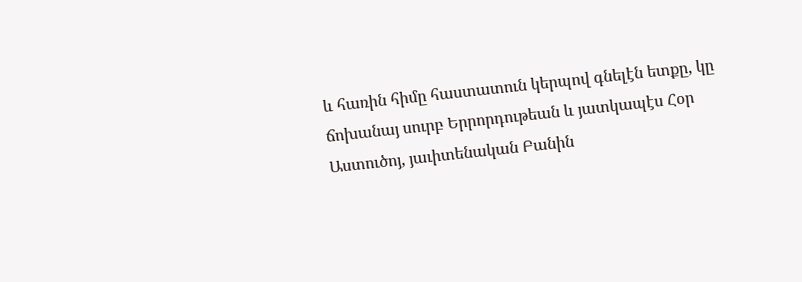և հառին հիմը հաստատուն կերպով գնելէն ետքը, կը ճոխանայ սուրբ Երրորդութեան և յատկապէս Հօր Աստուծոյ, յաւիտենական Բանին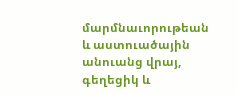մարմնաւորութեան և աստուածային անուանց վրայ, գեղեցիկ և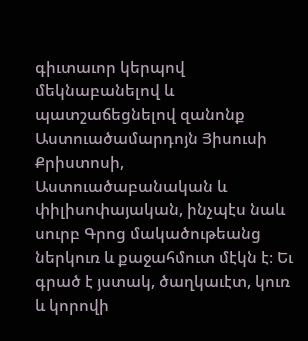գիւտաւոր կերպով մեկնաբանելով և պատշաճեցնելով զանոնք Աստուածամարդոյն Յիսուսի Քրիստոսի, Աստուածաբանական և փիլիսոփայական, ինչպէս նաև սուրբ Գրոց մակածութեանց ներկուռ և քաջահմուտ մէկն է։ Եւ գրած է յստակ, ծաղկաւէտ, կուռ և կորովի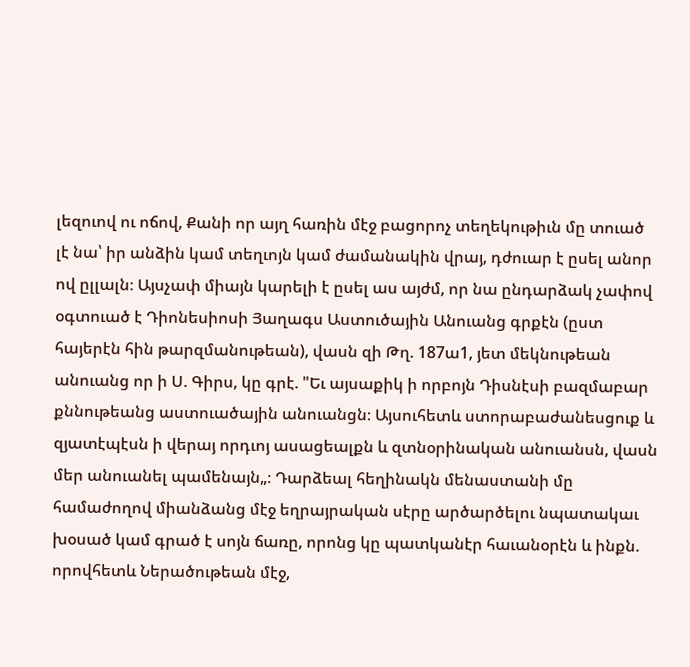լեզուով ու ոճով, Քանի որ այղ հառին մէջ բացորոչ տեղեկութիւն մը տուած լէ նա՝ իր անձին կամ տեղւոյն կամ ժամանակին վրայ, դժուար է ըսել անոր ով ըլլալն։ Այսչափ միայն կարելի է ըսել աս այժմ, որ նա ընդարձակ չափով օգտուած է Դիոնեսիոսի Յաղագս Աստուծային Անուանց գրքէն (ըստ հայերէն հին թարզմանութեան), վասն զի Թղ. 187ա1, յետ մեկնութեան անուանց որ ի Ս. Գիրս, կը գրէ. "Եւ այսաքիկ ի որբոյն Դիսնէսի բազմաբար քննութեանց աստուածային անուանցն։ Այսուհետև ստորաբաժանեսցուք և զյատէպէսն ի վերայ որդւոյ ասացեալքն և զտնօրինական անուանսն, վասն մեր անուանել պամենայն„։ Դարձեալ հեղինակն մենաստանի մը համաժողով միանձանց մէջ եղրայրական սէրը արծարծելու նպատակաւ խօսած կամ գրած է սոյն ճառը, որոնց կը պատկանէր հաւանօրէն և ինքն. որովհետև Ներածութեան մէջ,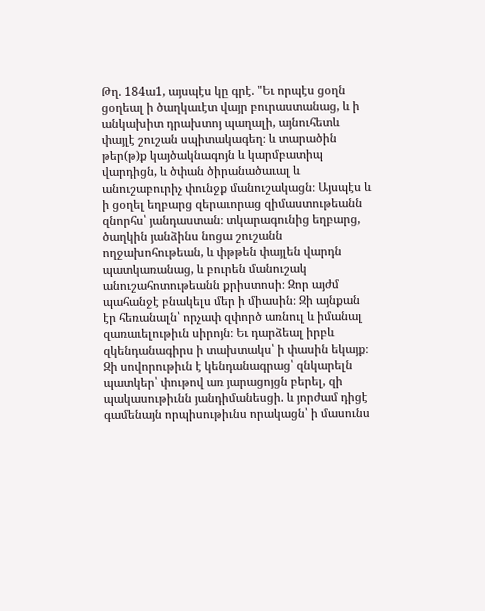Թղ. 184ա1, այսպէս կը գրէ. "Եւ որպէս ցօղն ցօղեալ ի ծաղկաւէտ վայր բուրաստանաց, և ի անկախիտ դրախտոյ պաղալի, այնուհետև փայլէ շուշան սպիտակագեղ։ և տարածին թեր(թ)ք կայծակնագոյն և կարմբատիպ վարդիցն, և ծփան ծիրանածաւալ և անուշաբուրիչ փունջք մանուշակացն։ Այսպէս և ի ցօղել եղբարց զերաւորաց զիմաստութեանն զնորհս՝ յանդաստան։ տկարագունից եղբարց, ծաղկին յանձինս նոցա շուշանն ողջախոհութեան, և փթթեն փայլեն վարդն պատկառանաց, և բուրեն մանուշակ անուշահոտութեանն քրիստոսի։ Զոր այժմ պահանջէ բնակելս մեր ի միասին։ Զի այնքան էր հեռանալն՝ որչափ զփործ առնուլ և իմանալ զառաւելութիւն սիրոյն։ Եւ դարձեալ իրբև զկենդանագիրս ի տախտակս՝ ի փասին եկայք։ Զի սովորութիւն է կենդանագրաց՝ զնկարելն պատկեր՝ փութով առ յարացոյցն բերել, զի պակասութիւնն յանդիմանեսցի. և յորժամ դիցէ գամենայն որպիսութիւնս որակացն՝ ի մասունս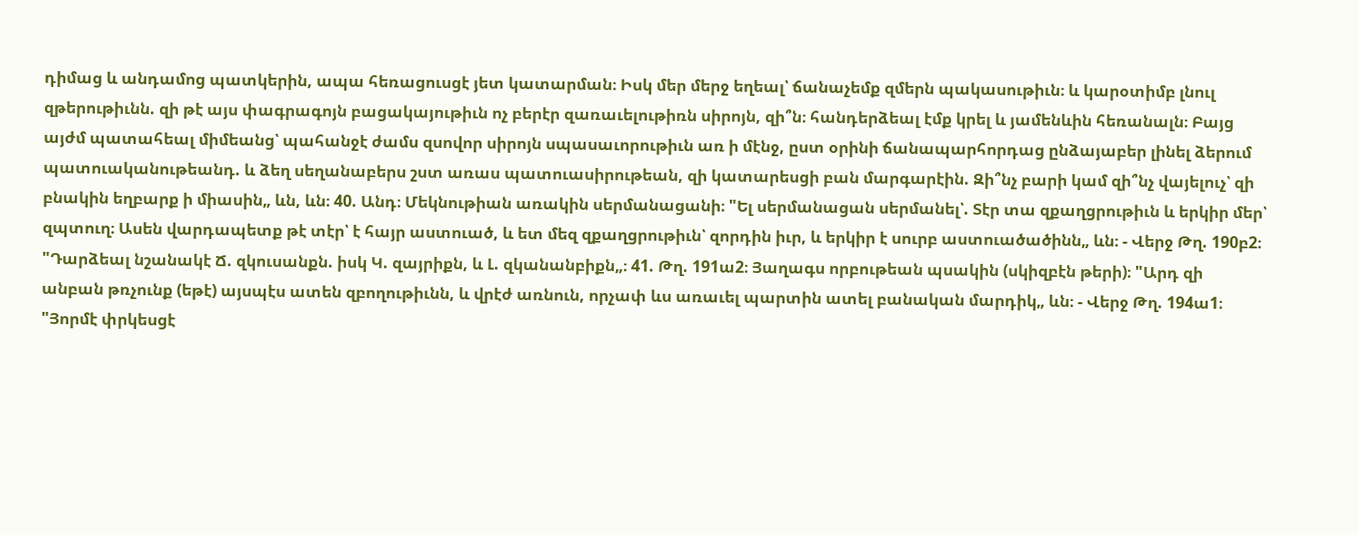դիմաց և անդամոց պատկերին, ապա հեռացուսցէ յետ կատարման։ Իսկ մեր մերջ եղեալ՝ ճանաչեմք զմերն պակասութիւն։ և կարօտիմբ լնուլ զթերութիւնն. զի թէ այս փագրագոյն բացակայութիւն ոչ բերէր զառաւելութիռն սիրոյն, զի՞ն։ հանդերձեալ էմք կրել և յամենևին հեռանալն։ Բայց այժմ պատահեալ միմեանց՝ պահանջէ ժամս զսովոր սիրոյն սպասաւորութիւն առ ի մէնջ, ըստ օրինի ճանապարհորդաց ընձայաբեր լինել ձերում պատուականութեանդ. և ձեղ սեղանաբերս շստ առաս պատուասիրութեան, զի կատարեսցի բան մարգարէին. Զի՞նչ բարի կամ զի՞նչ վայելուչ՝ զի բնակին եղբարք ի միասին„ ևն, ևն։ 40. Անդ։ Մեկնութիան առակին սերմանացանի։ "Ել սերմանացան սերմանել՝. Տէր տա զքաղցրութիւն և երկիր մեր՝ զպտուղ։ Ասեն վարդապետք թէ տէր՝ է հայր աստուած, և ետ մեզ զքաղցրութիւն՝ զորդին իւր, և երկիր է սուրբ աստուածածինն„ ևն։ - Վերջ Թղ. 190բ2։ "Դարձեալ նշանակէ Ճ. զկուսանքն. իսկ Կ. զայրիքն, և Լ. զկանանբիքն„։ 41. Թղ. 191ա2։ Յաղագս որբութեան պսակին (սկիզբէն թերի)։ "Արդ զի անբան թռչունք (եթէ) այսպէս ատեն զբողութիւնն, և վրէժ առնուն, որչափ ևս առաւել պարտին ատել բանական մարդիկ„ ևն։ - Վերջ Թղ. 194ա1։ "Յորմէ փրկեսցէ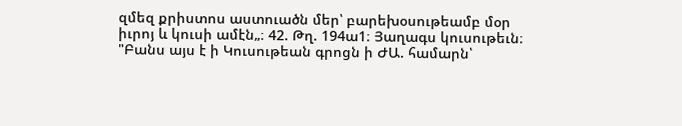զմեզ քրիստոս աստուածն մեր՝ բարեխօսութեամբ մօր իւրոյ և կուսի ամէն„։ 42. Թղ. 194ա1։ Յաղագս կուսութեւն։ "Բանս այս է ի Կուսութեան գրոցն ի ԺԱ. համարն՝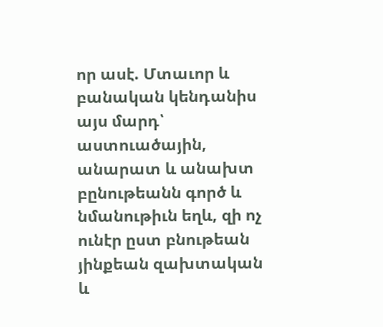որ ասէ. Մտաւոր և բանական կենդանիս այս մարդ՝ աստուածային, անարատ և անախտ բընութեանն գործ և նմանութիւն եղև, զի ոչ ունէր ըստ բնութեան յինքեան զախտական և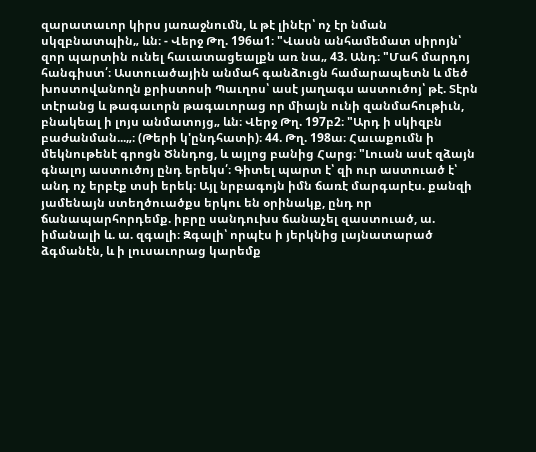զարատաւոր կիրս յառաջնումն, և թէ լինէր՝ ոչ էր նման սկզբնատպին„ ևն։ - Վերջ Թղ. 196ա1։ "Վասն անհամեմատ սիրոյն՝ զոր պարտին ունել հաւատացեալքն առ նա„ 43. Անդ։ "Մահ մարդոյ հանգիստ՛։ Աստուածային անմահ գանձուցն համարապետն և մեծ խոստովանողն քրիստոսի Պաւղոս՝ ասէ յաղագս աստուծոյ՝ թէ. Տէրն տէրանց և թագաւորն թագաւորաց որ միայն ունի զանմահութիւն, բնակեալ ի լոյս անմատոյց„ ևն։ Վերջ Թղ. 197բ2։ "Արդ ի սկիզբն բաժանման...„։ (Թերի կ'ընդհատի)։ 44. Թղ. 198ա։ Հաւաքումն ի մեկնութենէ գրոցն Ծննդոց, և այլոց բանից Հարց։ "Լուան ասէ զձայն գնալոյ աստուծոյ ընդ երեկս՛։ Գիտել պարտ է՝ զի ուր աստուած է՝ անդ ոչ երբէք տսի երեկ։ Այլ նրբագոյն իմն ճառէ մարգարէս. քանզի յամենայն ստեղծուածքս երկու են օրինակք, ընդ որ ճանապարհորդեմք. իբրը սանդուխս ճանաչել զաստուած, ա. իմանալի և. ա. զգալի։ Զգալի՝ որպէս ի յերկնից լայնատարած ձգմանէն, և ի լուսաւորաց կարեմք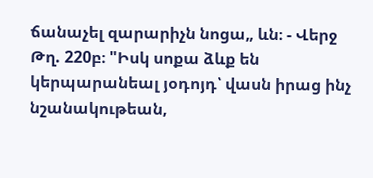ճանաչել զարարիչն նոցա„ ևն։ - Վերջ Թղ. 220բ։ "Իսկ սոքա ձևք են կերպարանեալ յօդոյդ՝ վասն իրաց ինչ նշանակութեան,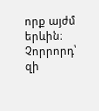որք այժմ երևին։ Չորրորդ՝ զի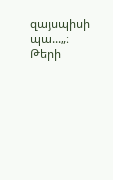զայսպիսի պա...„։ Թերի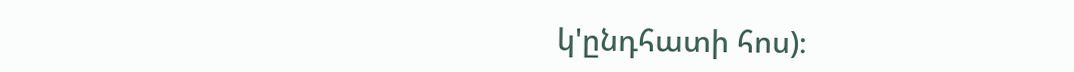կ'ընդհատի հոս)։